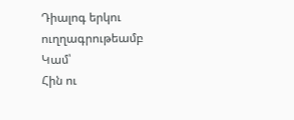Դիալոգ երկու ուղղագրութեամբ
Կամ՝
Հին ու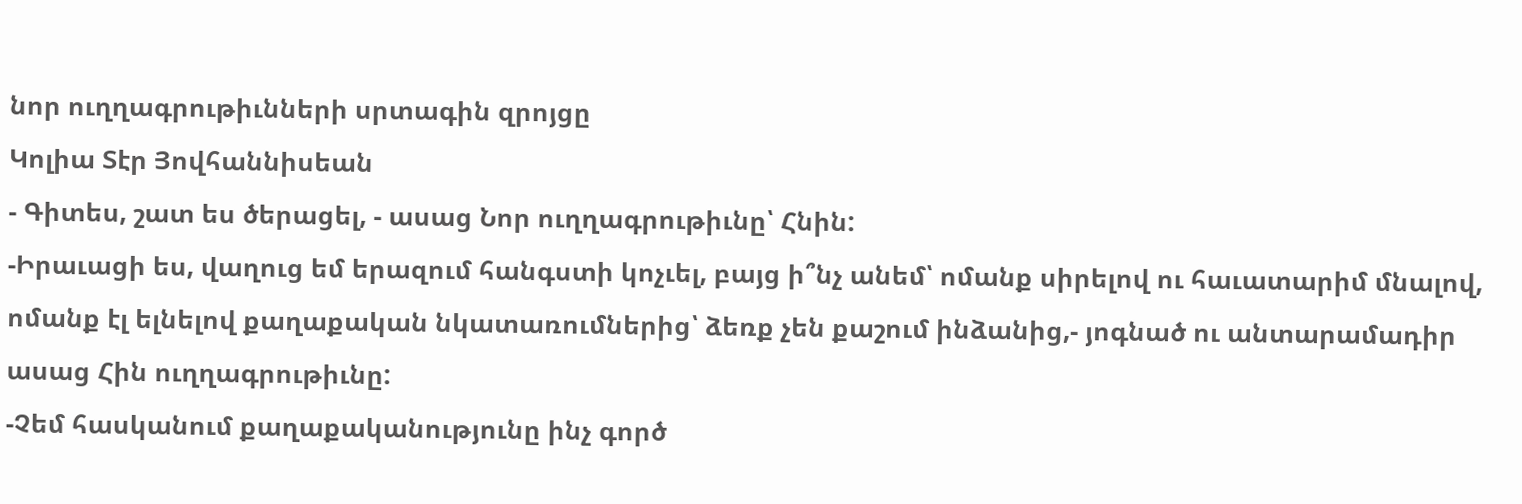նոր ուղղագրութիւնների սրտագին զրոյցը
Կոլիա Տէր Յովհաննիսեան
- Գիտես, շատ ես ծերացել, - ասաց Նոր ուղղագրութիւնը՝ Հնին:
-Իրաւացի ես, վաղուց եմ երազում հանգստի կոչւել, բայց ի՞նչ անեմ՝ ոմանք սիրելով ու հաւատարիմ մնալով, ոմանք էլ ելնելով քաղաքական նկատառումներից՝ ձեռք չեն քաշում ինձանից,- յոգնած ու անտարամադիր ասաց Հին ուղղագրութիւնը:
-Չեմ հասկանում քաղաքականությունը ինչ գործ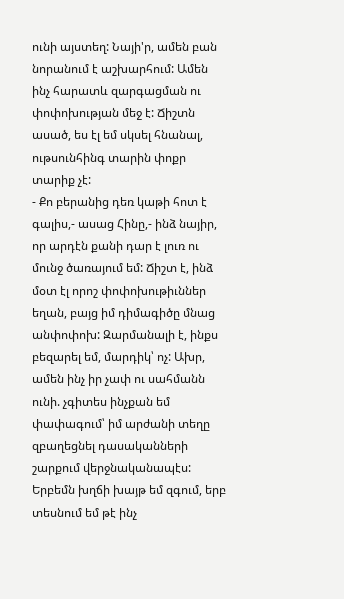ունի այստեղ: Նայի'ր, ամեն բան նորանում է աշխարհում: Ամեն ինչ հարատև զարգացման ու փոփոխության մեջ է: Ճիշտն ասած, ես էլ եմ սկսել հնանալ, ութսունհինգ տարին փոքր տարիք չէ:
- Քո բերանից դեռ կաթի հոտ է գալիս,- ասաց Հինը,- ինձ նայիր, որ արդէն քանի դար է լուռ ու մունջ ծառայում եմ: Ճիշտ է, ինձ մօտ էլ որոշ փոփոխութիւններ եղան, բայց իմ դիմագիծը մնաց անփոփոխ: Զարմանալի է, ինքս բեզարել եմ, մարդիկ՝ ոչ: Ախր, ամեն ինչ իր չափ ու սահմանն ունի. չգիտես ինչքան եմ փափագում՝ իմ արժանի տեղը զբաղեցնել դասականների շարքում վերջնականապէս: Երբեմն խղճի խայթ եմ զգում, երբ տեսնում եմ թէ ինչ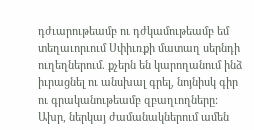դժւարութեամբ ու դժկամութեամբ եմ տեղաւորւում Սփիւռքի մատաղ սերնդի ուղեղներում. քչերն են կարողանում ինձ իւրացնել ու անսխալ գրել, նոյնիսկ գիր ու գրականութեամբ զբաղւողները: Ախր, ներկայ ժամանակներում ամեն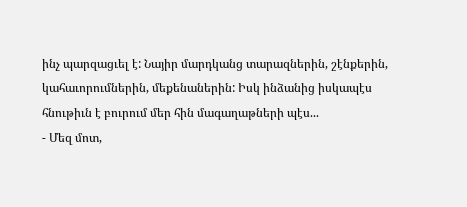ինչ պարզացւել է: Նայիր մարդկանց տարազներին, շէնքերին, կահաւորումներին, մեքենաներին: Իսկ ինձանից իսկապէս հնութիւն է բուրում մեր հին մագաղաթների պէս...
- Մեզ մոտ,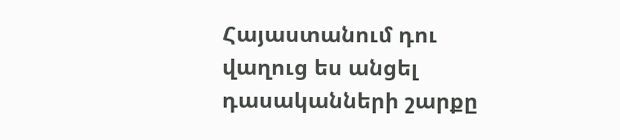Հայաստանում դու վաղուց ես անցել դասականների շարքը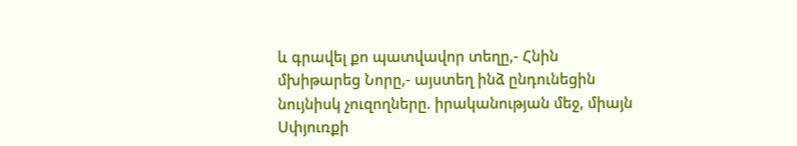և գրավել քո պատվավոր տեղը,- Հնին մխիթարեց Նորը,- այստեղ ինձ ընդունեցին նույնիսկ չուզողները. իրականության մեջ, միայն Սփյուռքի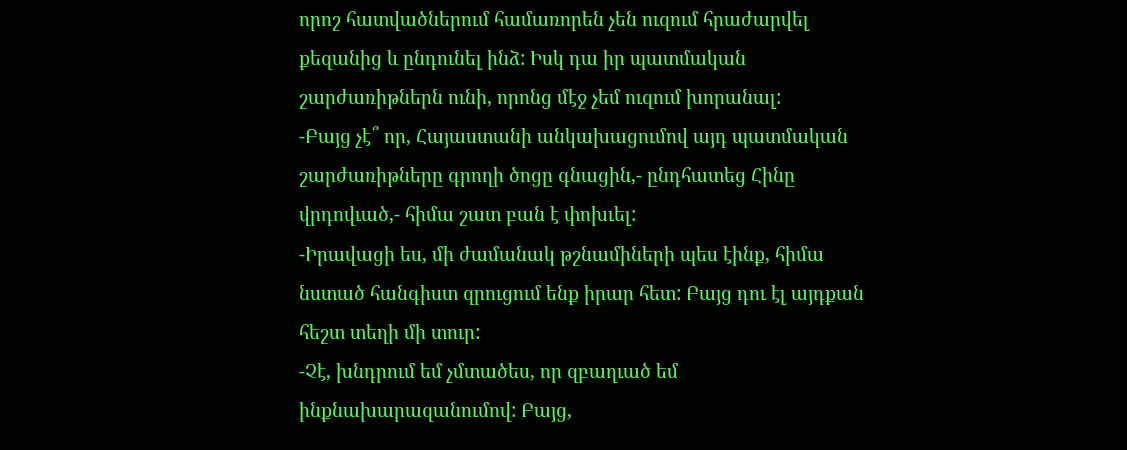որոշ հատվածներում համառորեն չեն ուզում հրաժարվել քեզանից և ընդունել ինձ: Իսկ դա իր պատմական շարժառիթներն ունի, որոնց մէջ չեմ ուզում խորանալ:
-Բայց չէ՞ որ, Հայաստանի անկախացումով այդ պատմական շարժառիթները գրողի ծոցը գնացին,- ընդհատեց Հինը վրդովւած,- հիմա շատ բան է փոխւել:
-Իրավացի ես, մի ժամանակ թշնամիների պես էինք, հիմա նստած հանգիստ զրուցում ենք իրար հետ: Բայց դու էլ այդքան հեշտ տեղի մի տուր:
-Չէ, խնդրում եմ չմտածես, որ զբաղւած եմ ինքնախարազանումով: Բայց,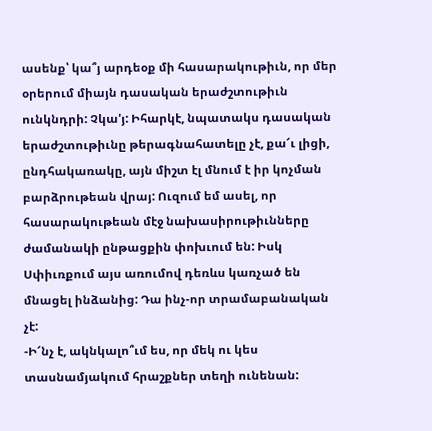ասենք՝ կա՞յ արդեօք մի հասարակութիւն, որ մեր օրերում միայն դասական երաժշտութիւն ունկնդրի: Չկա'յ: Իհարկէ, նպատակս դասական երաժշտութիւնը թերագնահատելը չէ, քա՜ւ լիցի, ընդհակառակը, այն միշտ էլ մնում է իր կոչման բարձրութեան վրայ: Ուզում եմ ասել, որ հասարակութեան մէջ նախասիրութիւնները ժամանակի ընթացքին փոխւում են: Իսկ Սփիւռքում այս առումով դեռևս կառչած են մնացել ինձանից: Դա ինչ-որ տրամաբանական չէ:
-Ի՜նչ է, ակնկալո՞ւմ ես, որ մեկ ու կես տասնամյակում հրաշքներ տեղի ունենան: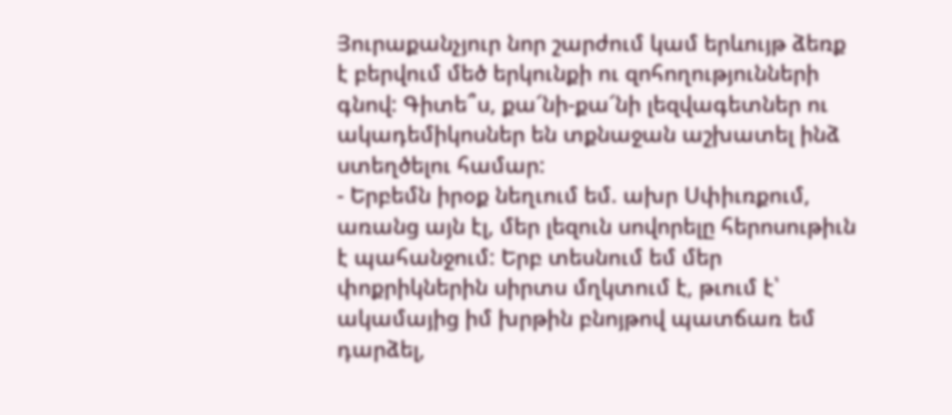Յուրաքանչյուր նոր շարժում կամ երևույթ ձեռք է բերվում մեծ երկունքի ու զոհողությունների գնով: Գիտե՞ս, քա՜նի-քա՜նի լեզվագետներ ու ակադեմիկոսներ են տքնաջան աշխատել ինձ ստեղծելու համար:
- Երբեմն իրօք նեղւում եմ. ախր Սփիւռքում, առանց այն էլ, մեր լեզուն սովորելը հերոսութիւն է պահանջում: Երբ տեսնում եմ մեր փոքրիկներին սիրտս մղկտում է, թւում է՝ ակամայից իմ խրթին բնոյթով պատճառ եմ դարձել,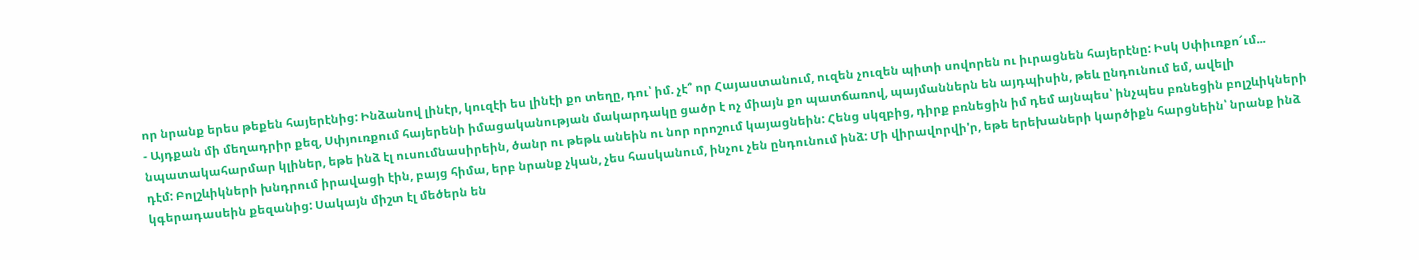որ նրանք երես թեքեն հայերէնից: Ինձանով լինէր, կուզէի ես լինէի քո տեղը, դու՝ իմ. չէ՞ որ Հայաստանում, ուզեն չուզեն պիտի սովորեն ու իւրացնեն հայերէնը: Իսկ Սփիւռքո՜ւմ...
- Այդքան մի մեղադրիր քեզ, Սփյուռքում հայերենի իմացականության մակարդակը ցածր է ոչ միայն քո պատճառով, պայմաններն են այդպիսին, թեև ընդունում եմ, ավելի նպատակահարմար կլիներ, եթե ինձ էլ ուսումնասիրեին, ծանր ու թեթև անեին ու նոր որոշում կայացնեին: Հենց սկզբից, դիրք բռնեցին իմ դեմ այնպես՝ ինչպես բռնեցին բոլշևիկների դէմ: Բոլշևիկների խնդրում իրավացի էին, բայց հիմա, երբ նրանք չկան, չես հասկանում, ինչու չեն ընդունում ինձ: Մի վիրավորվի'ր, եթե երեխաների կարծիքն հարցնեին՝ նրանք ինձ կգերադասեին քեզանից: Սակայն միշտ էլ մեծերն են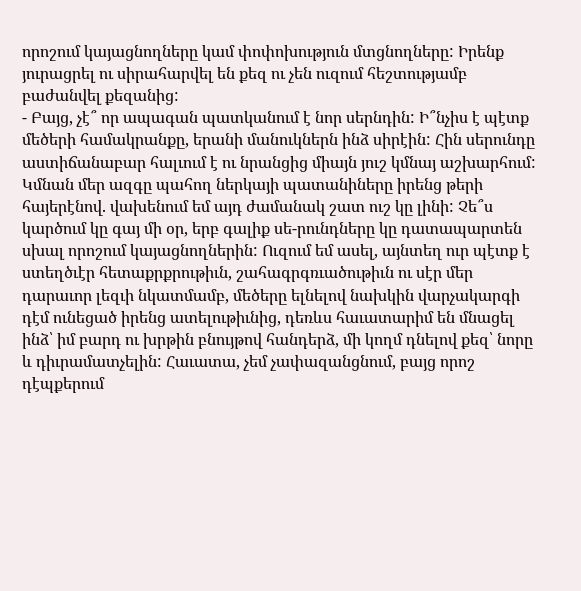որոշում կայացնողները կամ փոփոխություն մտցնողները: Իրենք յուրացրել ու սիրահարվել են քեզ ու չեն ուզում հեշտությամբ բաժանվել քեզանից:
- Բայց, չէ՞ որ ապագան պատկանում է նոր սերնդին: Ի՞նչիս է պէտք մեծերի համակրանքը, երանի մանուկներն ինձ սիրէին: Հին սերունդը աստիճանաբար հալւում է ու նրանցից միայն յուշ կմնայ աշխարհում: Կմնան մեր ազգը պահող ներկայի պատանիները իրենց թերի հայերէնով. վախենում եմ այդ ժամանակ շատ ուշ կը լինի: Չե՞ս կարծում կը գայ մի օր, երբ գալիք սե-րունդները կը դատապարտեն սխալ որոշում կայացնողներին: Ուզում եմ ասել, այնտեղ ուր պէտք է ստեղծւէր հետաքրքրութիւն, շահագրգռւածութիւն ու սէր մեր դարաւոր լեզւի նկատմամբ, մեծերը ելնելով նախկին վարչակարգի դէմ ունեցած իրենց ատելութիւնից, դեռևս հաւատարիմ են մնացել ինձ՝ իմ բարդ ու խրթին բնույթով հանդերձ, մի կողմ դնելով քեզ՝ նորը և դիւրամատչելին: Հաւատա, չեմ չափազանցնում, բայց որոշ դէպքերում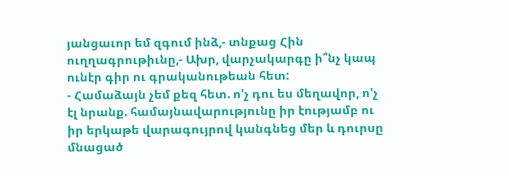յանցաւոր եմ զգում ինձ,- տնքաց Հին ուղղագրութիւնը,- Ախր, վարչակարգը ի՞նչ կապ ունէր գիր ու գրականութեան հետ:
- Համաձայն չեմ քեզ հետ. ո'չ դու ես մեղավոր, ո'չ էլ նրանք. համայնավարությունը իր էությամբ ու իր երկաթե վարագույրով կանգնեց մեր և դուրսը մնացած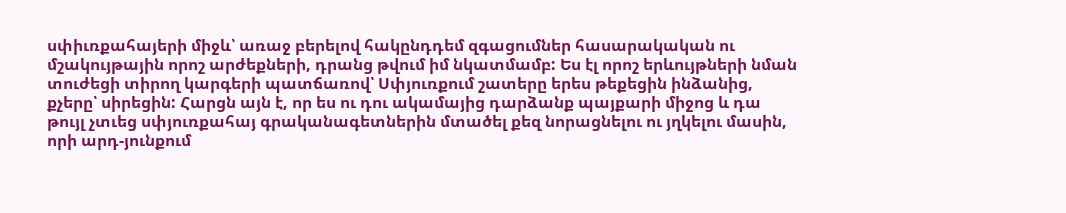սփիւռքահայերի միջև՝ առաջ բերելով հակընդդեմ զգացումներ հասարակական ու մշակույթային որոշ արժեքների, դրանց թվում իմ նկատմամբ: Ես էլ որոշ երևույթների նման տուժեցի տիրող կարգերի պատճառով՝ Սփյուռքում շատերը երես թեքեցին ինձանից, քչերը՝ սիրեցին: Հարցն այն է, որ ես ու դու ակամայից դարձանք պայքարի միջոց և դա թույլ չտւեց սփյուռքահայ գրականագետներին մտածել քեզ նորացնելու ու յղկելու մասին, որի արդ-յունքում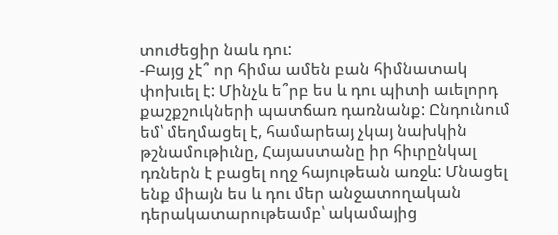տուժեցիր նաև դու:
-Բայց չէ՞ որ հիմա ամեն բան հիմնատակ փոխւել է: Մինչև ե՞րբ ես և դու պիտի աւելորդ քաշքշուկների պատճառ դառնանք: Ընդունում եմ՝ մեղմացել է, համարեայ չկայ նախկին թշնամութիւնը, Հայաստանը իր հիւրընկալ դռներն է բացել ողջ հայութեան առջև: Մնացել ենք միայն ես և դու մեր անջատողական դերակատարութեամբ՝ ակամայից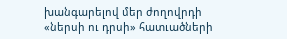խանգարելով մեր ժողովրդի «ներսի ու դրսի» հատւածների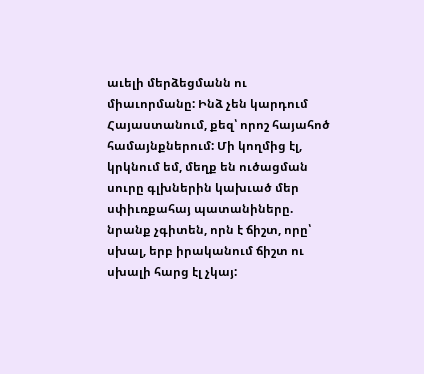աւելի մերձեցմանն ու միաւորմանը: Ինձ չեն կարդում Հայաստանում, քեզ՝ որոշ հայահոծ համայնքներում: Մի կողմից էլ, կրկնում եմ, մեղք են ուծացման սուրը գլխներին կախւած մեր սփիւռքահայ պատանիները. նրանք չգիտեն, որն է ճիշտ, որը՝ սխալ, երբ իրականում ճիշտ ու սխալի հարց էլ չկայ: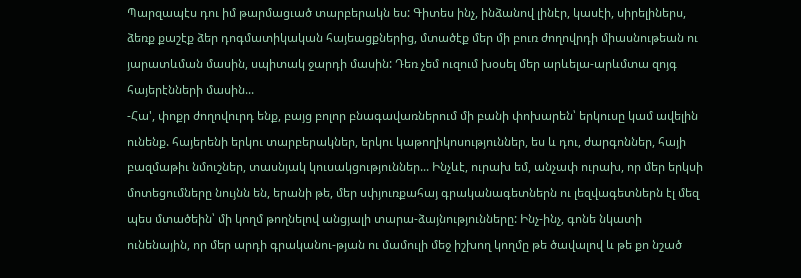Պարզապէս դու իմ թարմացւած տարբերակն ես: Գիտես ինչ, ինձանով լինէր, կասէի, սիրելիներս, ձեռք քաշէք ձեր դոգմատիկական հայեացքներից, մտածէք մեր մի բուռ ժողովրդի միասնութեան ու յարատևման մասին, սպիտակ ջարդի մասին: Դեռ չեմ ուզում խօսել մեր արևելա-արևմտա զոյգ հայերէնների մասին...
-Հա', փոքր ժողովուրդ ենք, բայց բոլոր բնագավառներում մի բանի փոխարեն՝ երկուսը կամ ավելին ունենք. հայերենի երկու տարբերակներ, երկու կաթողիկոսություններ, ես և դու, ժարգոններ, հայի բազմաթիւ նմուշներ, տասնյակ կուսակցություններ... Ինչևէ, ուրախ եմ, անչափ ուրախ, որ մեր երկսի մոտեցումները նույնն են, երանի թե, մեր սփյուռքահայ գրականագետներն ու լեզվագետներն էլ մեզ պես մտածեին՝ մի կողմ թողնելով անցյալի տարա-ձայնությունները: Ինչ-ինչ, գոնե նկատի ունենային, որ մեր արդի գրականու-թյան ու մամուլի մեջ իշխող կողմը թե ծավալով և թե քո նշած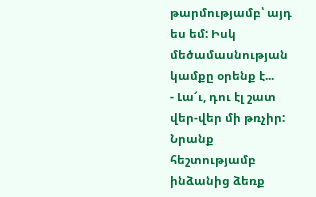թարմությամբ՝ այդ ես եմ: Իսկ մեծամասնության կամքը օրենք է...
- Լա՜ւ, դու էլ շատ վեր-վեր մի թռչիր: Նրանք հեշտությամբ ինձանից ձեռք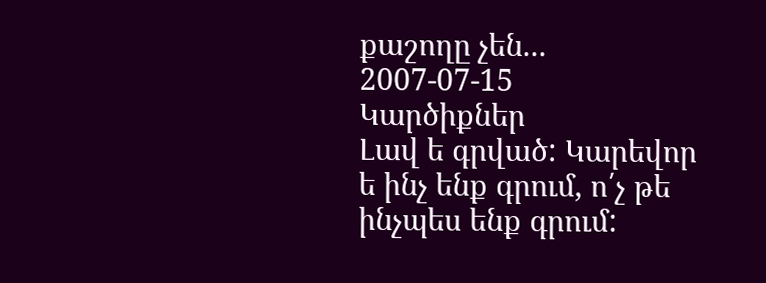քաշողը չեն...
2007-07-15
Կարծիքներ
Լավ ե գրված: Կարեվոր ե ինչ ենք գրում, ո՛չ թե ինչպես ենք գրում: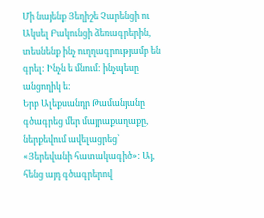Մի նայենք Յեղիշե Չարենցի ու Ակսել Բակունցի ձեռագրերին, տեսնենք ինչ ուղղագրությամբ են գրել: Ինչն ե մնում: ինչպեսը անցողիկ ե:
Երբ Ալեքսանդր Թամանյանը գծագրեց մեր մայրաքաղաքը, ներքեվում ավելացրեց՝ «Յերեվանի հատակագիծ»: Այ, հենց այդ գծագրերով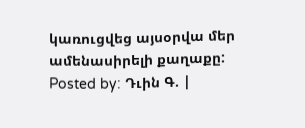կառուցվեց այսօրվա մեր ամենասիրելի քաղաքը:
Posted by: Դւին Գ. |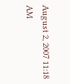August 2, 2007 11:18 AM